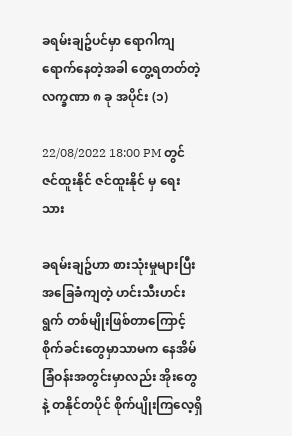ခရမ်းချဥ်ပင်မှာ ရောဂါကျရောက်နေတဲ့အခါ တွေ့ရတတ်တဲ့ လက္ခဏာ ၈ ခု အပိုင်း (၁)

22/08/2022 18:00 PM တွင် ဇင်ထူးနိုင် ဇင်ထူးနိုင် မှ ရေးသား

ခရမ်းချဥ်ဟာ စားသုံးမှုများပြီး အခြေခံကျတဲ့ ဟင်းသီးဟင်းရွက် တစ်မျိုးဖြစ်တာကြောင့် စိုက်ခင်းတွေမှာသာမက နေအိမ်ခြံဝန်းအတွင်းမှာလည်း အိုးတွေနဲ့ တနိုင်တပိုင် စိုက်ပျိုးကြလေ့ရှိ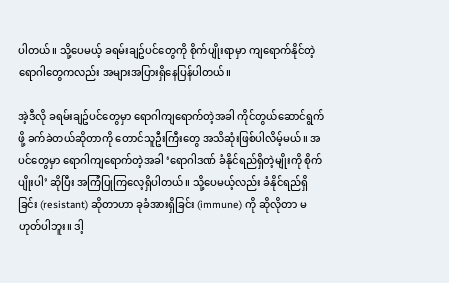ပါတယ်။ သို့ပေမယ့် ခရမ်းချဥ်ပင်တွေကို စိုက်ပျိုးရာမှာ ကျရောက်နိုင်တဲ့ ရောဂါတွေကလည်း အများအပြားရှိနေပြန်ပါတယ်။

အဲ့ဒီလို ခရမ်းချဥ်ပင်တွေမှာ ရောဂါကျရောက်တဲ့အခါ ကိုင်တွယ်ဆောင်ရွက်ဖို့ ခက်ခဲတယ်ဆိုတာကို တောင်သူဦးကြီးတွေ အသိဆုံးဖြစ်ပါလိမ့်မယ်။ အပင်တွေမှာ ရောဂါကျရောက်တဲ့အခါ ‘ရောဂါဒဏ် ခံနိုင်ရည်ရှိတဲ့မျိုးကို စိုက်ပျိုးပါ’ ဆိုပြီး အကြံပြုကြလေ့ရှိပါတယ်။ သို့ပေမယ့်လည်း ခံနိုင်ရည်ရှိခြင်း (resistant) ဆိုတာဟာ ခုခံအားရှိခြင်း (immune) ကို ဆိုလိုတာ မဟုတ်ပါဘူး။ ဒါ့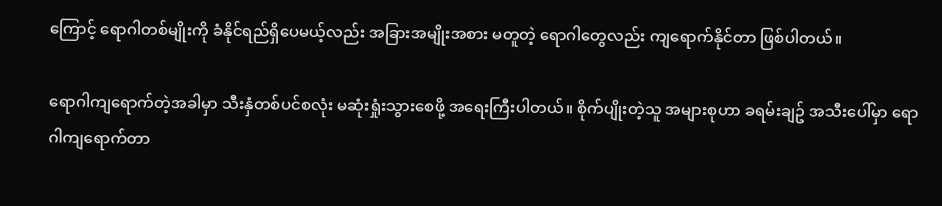ကြောင့် ရောဂါတစ်မျိုးကို ခံနိုင်ရည်ရှိပေမယ့်လည်း အခြားအမျိုးအစား မတူတဲ့ ရောဂါတွေလည်း ကျရောက်နိုင်တာ ဖြစ်ပါတယ်။

ရောဂါကျရောက်တဲ့အခါမှာ သီးနှံတစ်ပင်စလုံး မဆုံးရှုံးသွားစေဖို့ အရေးကြီးပါတယ်။ စိုက်ပျိုးတဲ့သူ အများစုဟာ ခရမ်းချဥ် အသီးပေါ်မှာ ရောဂါကျရောက်တာ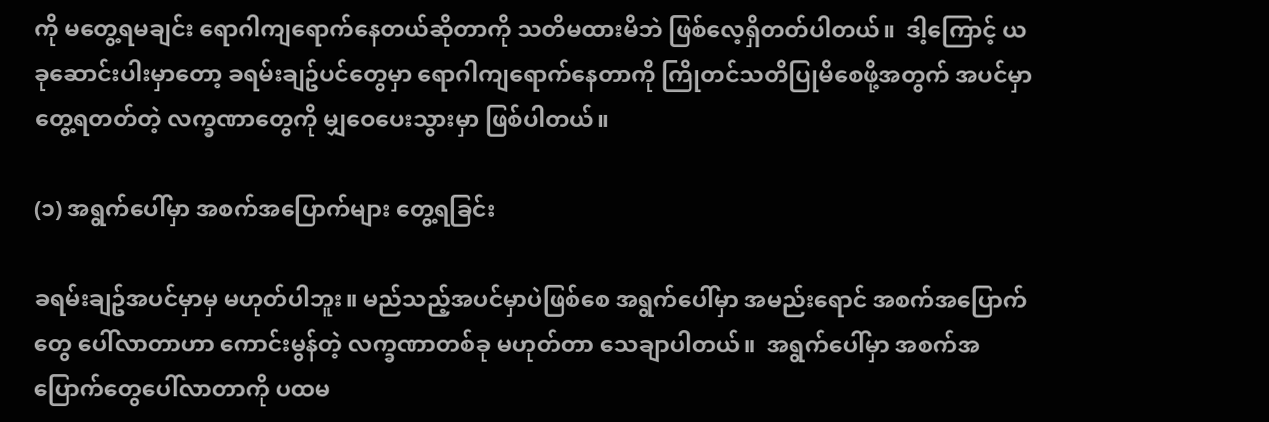ကို မတွေ့ရမချင်း ရောဂါကျရောက်နေတယ်ဆိုတာကို သတိမထားမိဘဲ ဖြစ်လေ့ရှိတတ်ပါတယ်။  ဒါ့ကြောင့် ယခုဆောင်းပါးမှာတော့ ခရမ်းချဥ်ပင်တွေမှာ ရောဂါကျရောက်နေတာကို ကြိုတင်သတိပြုမိစေဖို့အတွက် အပင်မှာတွေ့ရတတ်တဲ့ လက္ခဏာတွေကို မျှဝေပေးသွားမှာ ဖြစ်ပါတယ်။

(၁) အရွက်ပေါ်မှာ အစက်အပြောက်များ တွေ့ရခြင်း

ခရမ်းချဥ်အပင်မှာမှ မဟုတ်ပါဘူး။ မည်သည့်အပင်မှာပဲဖြစ်စေ အရွက်ပေါ်မှာ အမည်းရောင် အစက်အပြောက်တွေ ပေါ်လာတာဟာ ကောင်းမွန်တဲ့ လက္ခဏာတစ်ခု မဟုတ်တာ သေချာပါတယ်။  အရွက်ပေါ်မှာ အစက်အပြောက်တွေပေါ်လာတာကို ပထမ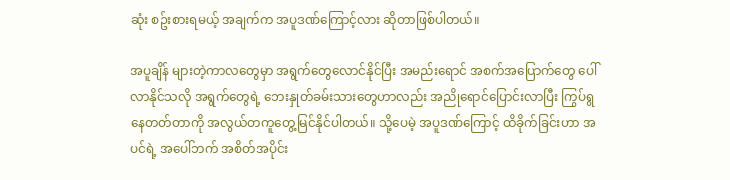ဆုံး စဥ်းစားရမယ့် အချက်က အပူဒဏ်ကြောင့်လား ဆိုတာဖြစ်ပါတယ်။

အပူချိန် များတဲ့ကာလတွေမှာ အရွက်တွေလောင်နိုင်ပြီး အမည်းရောင် အစက်အပြောက်တွေ ပေါ်လာနိုင်သလို အရွက်တွေရဲ့ ဘေးနှုတ်ခမ်းသားတွေဟာလည်း အညိုရောင်ပြောင်းလာပြီး ကြွပ်ရွနေတတ်တာကို အလွယ်တကူတွေ့မြင်နိုင်ပါတယ်။ သို့ပေမဲ့ အပူဒဏ်ကြောင့် ထိခိုက်ခြင်းဟာ အပင်ရဲ့ အပေါ်ဘက် အစိတ်အပိုင်း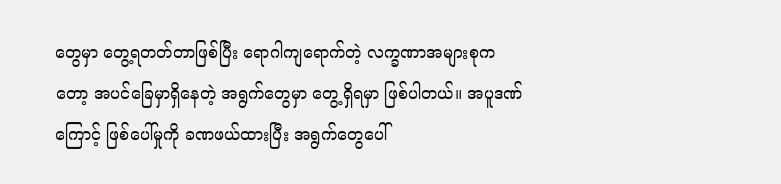တွေမှာ တွေ့ရတတ်တာဖြစ်ပြီး ရောဂါကျရောက်တဲ့ လက္ခဏာအများစုကတော့ အပင်ခြေမှာရှိနေတဲ့ အရွက်တွေမှာ တွေ့ရှိရမှာ ဖြစ်ပါတယ်။ အပူဒဏ်ကြောင့် ဖြစ်ပေါ်မှုကို ခဏဖယ်ထားပြီး အရွက်တွေပေါ်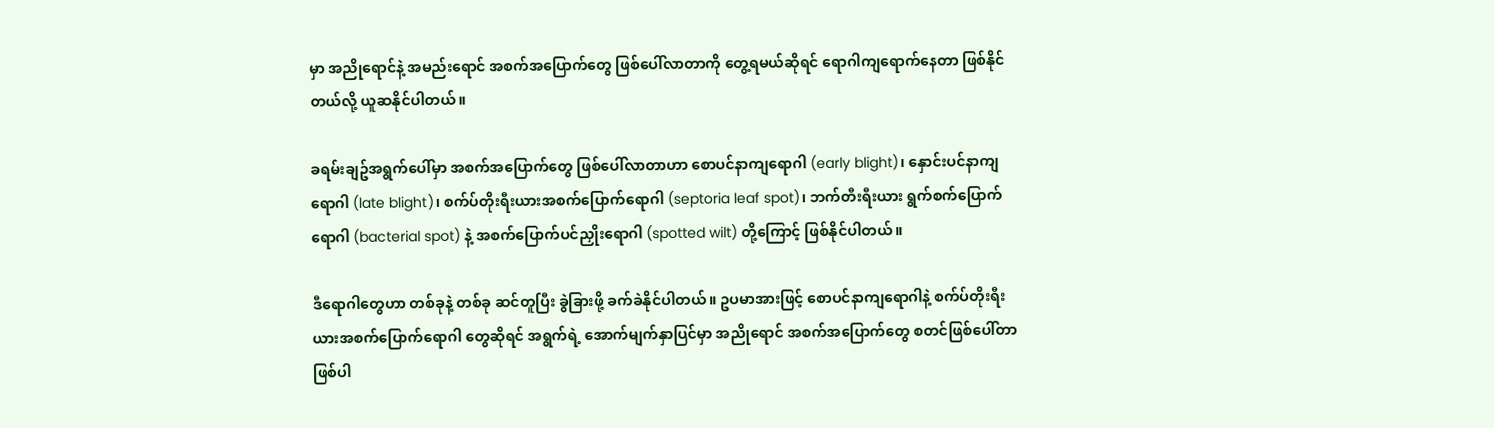မှာ အညိုရောင်နဲ့ အမည်းရောင် အစက်အပြောက်တွေ ဖြစ်ပေါ်လာတာကို တွေ့ရမယ်ဆိုရင် ရောဂါကျရောက်နေတာ ဖြစ်နိုင်တယ်လို့ ယူဆနိုင်ပါတယ်။

ခရမ်းချဥ်အရွက်ပေါ်မှာ အစက်အပြောက်တွေ ဖြစ်ပေါ်လာတာဟာ စောပင်နာကျရောဂါ (early blight)၊ နှောင်းပင်နာကျရောဂါ (late blight)၊ စက်ပ်တိုးရီးယားအစက်ပြောက်ရောဂါ (septoria leaf spot)၊ ဘက်တီးရီးယား ရွက်စက်ပြောက်ရောဂါ (bacterial spot) နဲ့ အစက်ပြောက်ပင်ညှိုးရောဂါ (spotted wilt) တို့ကြောင့် ဖြစ်နိုင်ပါတယ်။

ဒီရောဂါတွေဟာ တစ်ခုနဲ့ တစ်ခု ဆင်တူပြီး ခွဲခြားဖို့ ခက်ခဲနိုင်ပါတယ်။ ဥပမာအားဖြင့် စောပင်နာကျရောဂါနဲ့ စက်ပ်တိုးရီးယားအစက်ပြောက်ရောဂါ တွေဆိုရင် အရွက်ရဲ့ အောက်မျက်နှာပြင်မှာ အညိုရောင် အစက်အပြောက်တွေ စတင်ဖြစ်ပေါ်တာ ဖြစ်ပါ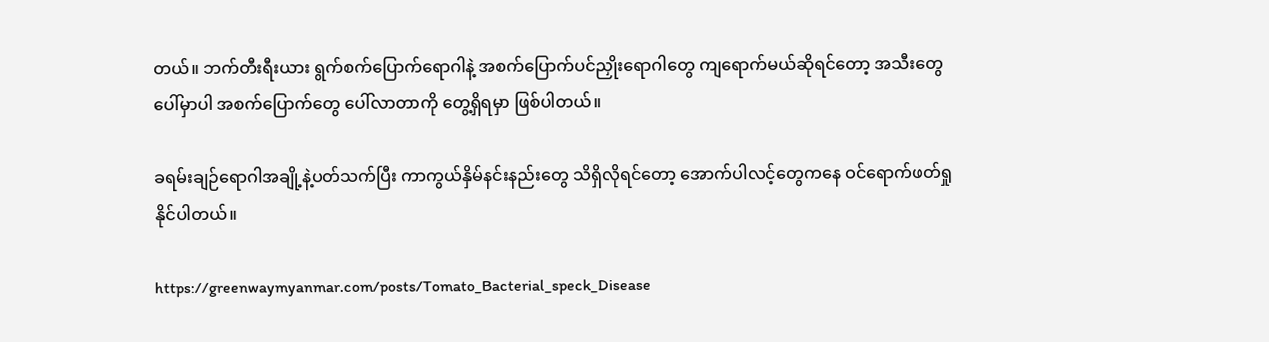တယ်။ ဘက်တီးရီးယား ရွက်စက်ပြောက်ရောဂါနဲ့ အစက်ပြောက်ပင်ညှိုးရောဂါတွေ ကျရောက်မယ်ဆိုရင်တော့ အသီးတွေပေါ်မှာပါ အစက်ပြောက်တွေ ပေါ်လာတာကို တွေ့ရှိရမှာ ဖြစ်ပါတယ်။

ခရမ်းချဉ်ရောဂါအချို့နဲ့ပတ်သက်ပြီး ကာကွယ်နှိမ်နင်းနည်းတွေ သိရှိလိုရင်တော့ အောက်ပါလင့်တွေကနေ ဝင်ရောက်ဖတ်ရှုနိုင်ပါတယ်။

https://greenwaymyanmar.com/posts/Tomato_Bacterial_speck_Disease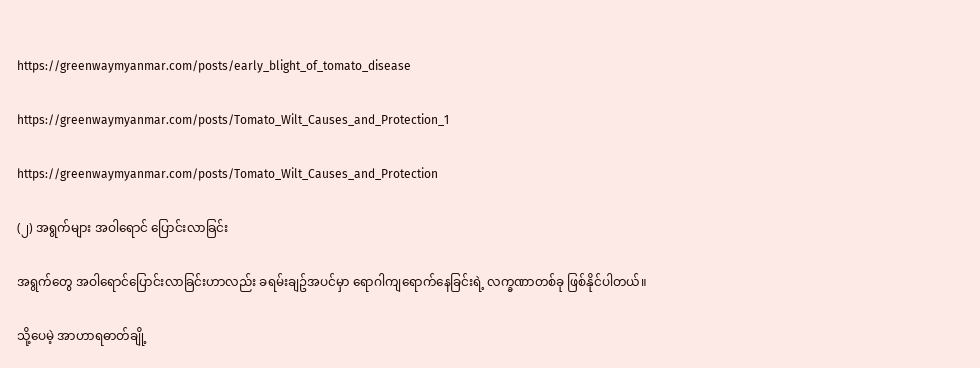https://greenwaymyanmar.com/posts/early_blight_of_tomato_disease

https://greenwaymyanmar.com/posts/Tomato_Wilt_Causes_and_Protection_1

https://greenwaymyanmar.com/posts/Tomato_Wilt_Causes_and_Protection

(၂) အရွက်များ အဝါရောင် ပြောင်းလာခြင်း

အရွက်တွေ အဝါရောင်ပြောင်းလာခြင်းဟာလည်း ခရမ်းချဥ်အပင်မှာ ရောဂါကျရောက်နေခြင်းရဲ့ လက္ခဏာတစ်ခု ဖြစ်နိုင်ပါတယ်။

သို့ပေမဲ့ အာဟာရဓာတ်ချို့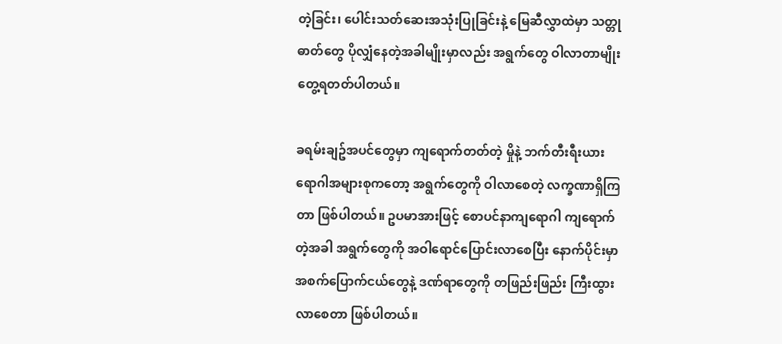တဲ့ခြင်း၊ ပေါင်းသတ်ဆေးအသုံးပြုခြင်းနဲ့ မြေဆီလွှာထဲမှာ သတ္တုဓာတ်တွေ ပိုလျှံနေတဲ့အခါမျိုးမှာလည်း အရွက်တွေ ဝါလာတာမျိုး တွေ့ရတတ်ပါတယ်။

ခရမ်းချဥ်အပင်တွေမှာ ကျရောက်တတ်တဲ့ မှိုနဲ့ ဘက်တီးရီးယားရောဂါအများစုကတော့ အရွက်တွေကို ဝါလာစေတဲ့ လက္ခဏာရှိကြတာ ဖြစ်ပါတယ်။ ဥပမာအားဖြင့် စောပင်နာကျရောဂါ ကျရောက်တဲ့အခါ အရွက်တွေကို အဝါရောင်ပြောင်းလာစေပြီး နောက်ပိုင်းမှာ အစက်ပြောက်ငယ်တွေနဲ့ ဒဏ်ရာတွေကို တဖြည်းဖြည်း ကြီးထွားလာစေတာ ဖြစ်ပါတယ်။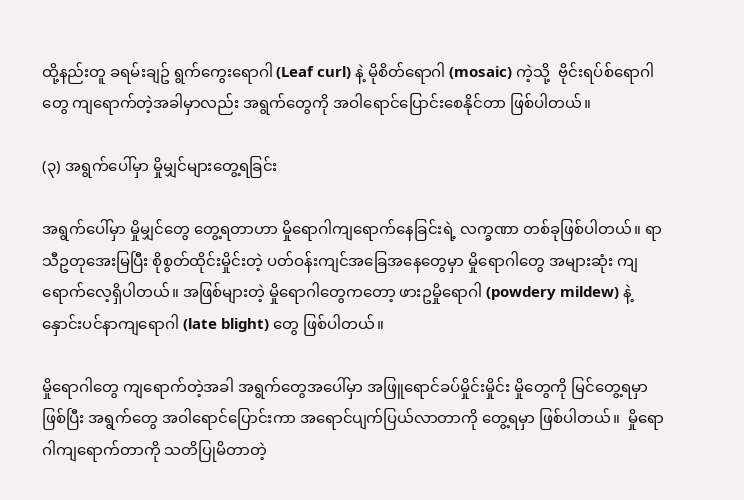ထို့နည်းတူ ခရမ်းချဥ် ရွက်ကွေးရောဂါ (Leaf curl) နဲ့ မိုစိတ်ရောဂါ (mosaic) ကဲ့သို့  ဗိုင်းရပ်စ်ရောဂါတွေ ကျရောက်တဲ့အခါမှာလည်း အရွက်တွေကို အဝါရောင်ပြောင်းစေနိုင်တာ ဖြစ်ပါတယ်။

(၃) အရွက်ပေါ်မှာ မှိုမျှင်များတွေ့ရခြင်း

အရွက်ပေါ်မှာ မှိုမျှင်တွေ တွေ့ရတာဟာ မှိုရောဂါကျရောက်နေခြင်းရဲ့ လက္ခဏာ တစ်ခုဖြစ်ပါတယ်။ ရာသီဥတုအေးမြပြီး စိုစွတ်ထိုင်းမှိုင်းတဲ့ ပတ်ဝန်းကျင်အခြေအနေတွေမှာ မှိုရောဂါတွေ အများဆုံး ကျရောက်လေ့ရှိပါတယ်။ အဖြစ်များတဲ့ မှိုရောဂါတွေကတော့ ဖားဥမှိုရောဂါ (powdery mildew) နဲ့ နှောင်းပင်နာကျရောဂါ (late blight) တွေ ဖြစ်ပါတယ်။

မှိုရောဂါတွေ ကျရောက်တဲ့အခါ အရွက်တွေအပေါ်မှာ အဖြူရောင်ခပ်မှိုင်းမှိုင်း မှိုတွေကို မြင်တွေ့ရမှာ ဖြစ်ပြီး အရွက်တွေ အဝါရောင်ပြောင်းကာ အရောင်ပျက်ပြယ်လာတာကို တွေ့ရမှာ ဖြစ်ပါတယ်။  မှိုရောဂါကျရောက်တာကို သတိပြုမိတာတဲ့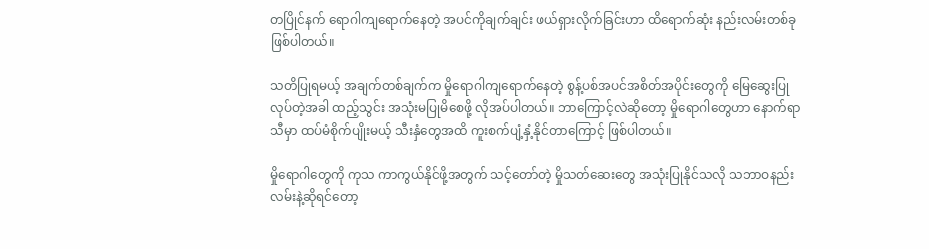တပြိုင်နက် ရောဂါကျရောက်နေတဲ့ အပင်ကိုချက်ချင်း ဖယ်ရှားလိုက်ခြင်းဟာ ထိရောက်ဆုံး နည်းလမ်းတစ်ခု ဖြစ်ပါတယ်။

သတိပြုရမယ့် အချက်တစ်ချက်က မှိုရောဂါကျရောက်နေတဲ့ စွန့်ပစ်အပင်အစိတ်အပိုင်းတွေကို မြေဆွေးပြုလုပ်တဲ့အခါ ထည့်သွင်း အသုံးမပြုမိစေဖို့ လိုအပ်ပါတယ်။ ဘာကြောင့်လဲဆိုတော့ မှိုရောဂါတွေဟာ နောက်ရာသီမှာ ထပ်မံစိုက်ပျိုးမယ့် သီးနှံတွေအထိ ကူးစက်ပျံ့နှံ့နိုင်တာကြောင့် ဖြစ်ပါတယ်။

မှိုရောဂါတွေကို ကုသ ကာကွယ်နိုင်ဖို့အတွက် သင့်တော်တဲ့ မှိုသတ်ဆေးတွေ အသုံးပြုနိုင်သလို သဘာဝနည်းလမ်းနဲ့ဆိုရင်တော့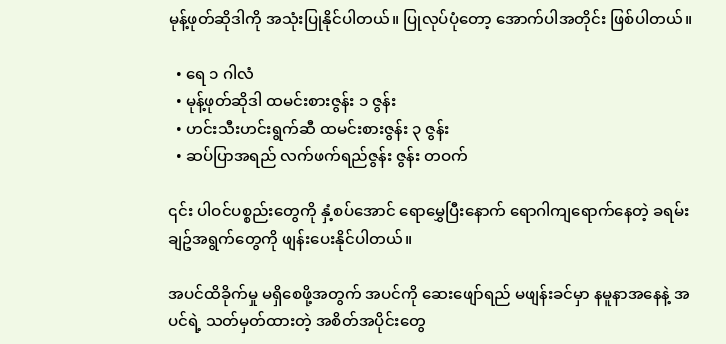မုန့်ဖုတ်ဆိုဒါကို အသုံးပြုနိုင်ပါတယ်။ ပြုလုပ်ပုံတော့ အောက်ပါအတိုင်း ဖြစ်ပါတယ်။

  • ရေ ၁ ဂါလံ
  • မုန့်ဖုတ်ဆိုဒါ ထမင်းစားဇွန်း ၁ ဇွန်း
  • ဟင်းသီးဟင်းရွက်ဆီ ထမင်းစားဇွန်း ၃ ဇွန်း
  • ဆပ်ပြာအရည် လက်ဖက်ရည်ဇွန်း ဇွန်း တဝက်

၎င်း ပါဝင်ပစ္စည်းတွေကို နှံ့စပ်အောင် ရောမွှေပြီးနောက် ရောဂါကျရောက်နေတဲ့ ခရမ်းချဥ်အရွက်တွေကို ဖျန်းပေးနိုင်ပါတယ်။

အပင်ထိခိုက်မှု မရှိစေဖို့အတွက် အပင်ကို ဆေးဖျော်ရည် မဖျန်းခင်မှာ နမူနာအနေနဲ့ အပင်ရဲ့ သတ်မှတ်ထားတဲ့ အစိတ်အပိုင်းတွေ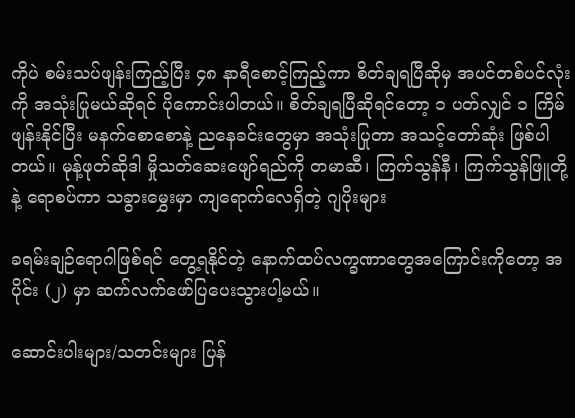ကိုပဲ စမ်းသပ်ဖျန်းကြည့်ပြီး ၄၈ နာရီစောင့်ကြည့်ကာ စိတ်ချရပြီဆိုမှ အပင်တစ်ပင်လုံးကို အသုံးပြုမယ်ဆိုရင် ပိုကောင်းပါတယ်။ စိတ်ချရပြီဆိုရင်တော့ ၁ ပတ်လျှင် ၁ ကြိမ်ဖျန်းနိုင်ပြီး မနက်စောစောနဲ့ ညနေခင်းတွေမှာ အသုံးပြုတာ အသင့်တော်ဆုံး ဖြစ်ပါတယ်။ မုန့်ဖုတ်ဆိုဒါ မှိုသတ်ဆေးဖျော်ရည်ကို တမာဆီ၊ ကြက်သွန်နီ၊ ကြက်သွန်ဖြူတို့နဲ့ ရောစပ်ကာ သခွားမွှေးမှာ ကျရောက်လေရှိတဲ့ ဂျပိုးများ

ခရမ်းချဉ်ရောဂါဖြစ်ရင် တွေ့ရနိုင်တဲ့ နောက်ထပ်လက္ခဏာတွေအကြောင်းကိုတော့ အပိုင်း (၂) မှာ ဆက်လက်ဖော်ပြပေးသွားပါ့မယ်။

ဆောင်းပါးများ/သတင်းများ ပြန်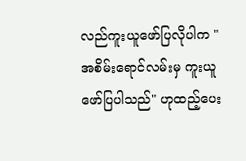လည်ကူးယူဖော်ပြလိုပါက "အစိမ်းရောင်လမ်းမှ ကူးယူဖော်ပြပါသည်" ဟုထည့်ပေး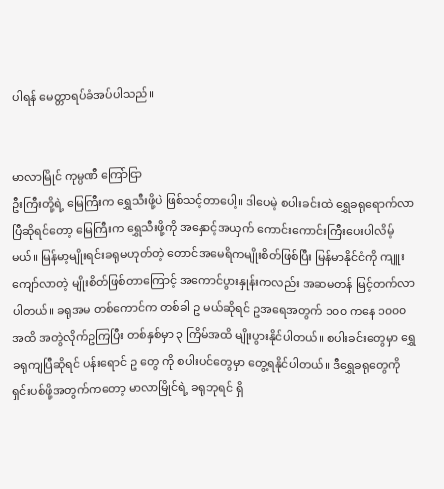ပါရန် မေတ္တာရပ်ခံအပ်ပါသည်။


မာလာမြိုင် ကုမ္ပဏီ ကြော်ငြာ
ဦးကြီးတို့ရဲ့ မြေကြီးက ရွှေသီးဖို့ပဲ ဖြစ်သင့်တာပေါ့။ ဒါပေမဲ့ စပါးခင်းထဲ ရွှေခရုရောက်လာပြီဆိုရင်တော့ မြေကြီးက ရွှေသီးဖို့ကို အနှောင့်အယှက် ကောင်းကောင်းကြီးပေးပါလိမ့်မယ်။ မြန်မာ့မျိုးရင်းခရုမဟုတ်တဲ့ တောင်အမေရိကမျိုးစိတ်ဖြစ်ပြီး မြန်မာနိုင်ငံကို ကျူးကျော်လာတဲ့ မျိုးစိတ်ဖြစ်တာကြောင့် အကောင်ပွားနှုန်းကလည်း အဆမတန် မြင့်တက်လာပါတယ်။ ခရုအမ တစ်ကောင်က တစ်ခါ ဥ မယ်ဆိုရင် ဥအရေအတွက် ၁၀၀ ကနေ ၁၀၀၀ အထိ အတွဲလိုက်ဥကြပြီး တစ်နှစ်မှာ ၃ ကြိမ်အထိ မျိုးပွားနိုင်ပါတယ်။ စပါးခင်းတွေမှာ ရွှေခရုကျပြီဆိုရင် ပန်းရောင် ဥ တွေ ကို စပါးပင်တွေမှာ တွေ့ရနိုင်ပါတယ်။ ဒီရွှေခရုတွေကို ရှင်းပစ်ဖို့အတွက်ကတော့ မာလာမြိုင်ရဲ့ ခရုဘုရင် ရှိ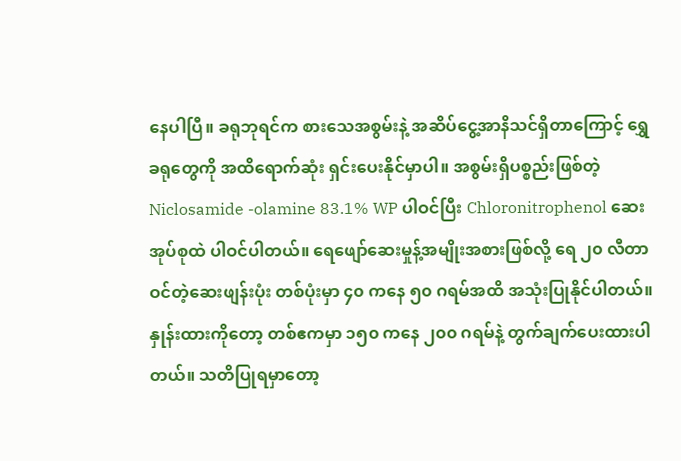နေပါပြီ။ ခရုဘုရင်က စားသေအစွမ်းနဲ့ အဆိပ်ငွေ့အာနိသင်ရှိတာကြောင့် ရွှေခရုတွေကို အထိရောက်ဆုံး ရှင်းပေးနိုင်မှာပါ။ အစွမ်းရှိပစ္စည်းဖြစ်တဲ့ Niclosamide -olamine 83.1% WP ပါဝင်ပြီး Chloronitrophenol ဆေးအုပ်စုထဲ ပါဝင်ပါတယ်။ ရေဖျော်ဆေးမှုန့်အမျိုးအစားဖြစ်လို့ ရေ ၂၀ လီတာဝင်တဲ့ဆေးဖျန်းပုံး တစ်ပုံးမှာ ၄၀ ကနေ ၅၀ ဂရမ်အထိ အသုံးပြုနိုင်ပါတယ်။ နှုန်းထားကိုတော့ တစ်ဧကမှာ ၁၅၀ ကနေ ၂၀၀ ဂရမ်နဲ့ တွက်ချက်ပေးထားပါတယ်။ သတိပြုရမှာတော့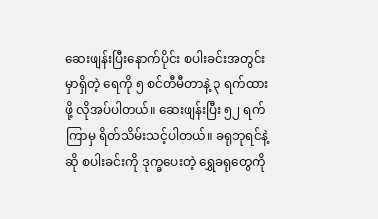ဆေးဖျန်းပြီးနောက်ပိုင်း စပါးခင်းအတွင်းမှာရှိတဲ့ ရေကို ၅ စင်တီမီတာနဲ့ ၃ ရက်ထားဖို့ လိုအပ်ပါတယ်။ ဆေးဖျန်းပြီး ၅၂ ရက်ကြာမှ ရိတ်သိမ်းသင့်ပါတယ်။ ခရုဘုရင်နဲ့ဆို စပါးခင်းကို ဒုက္ခပေးတဲ့ ရွှေခရုတွေကို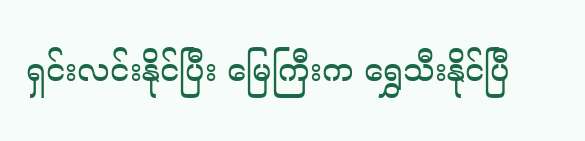ရှင်းလင်းနိုင်ပြီး မြေကြီးက ရွှေသီးနိုင်ပြီ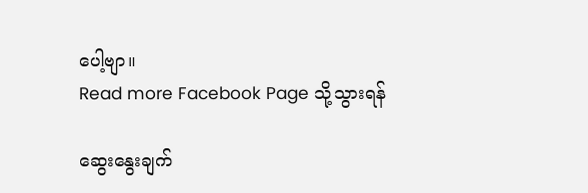ပေါ့ဗျာ။
Read more Facebook Page သို့သွားရန်

ဆွေးနွေးချက်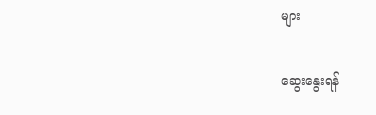များ

ဆွေးနွေးရန်